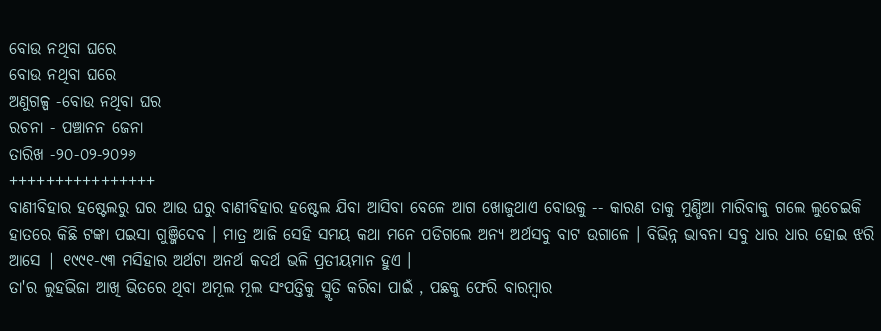ବୋଉ ନଥିବା ଘରେ
ବୋଉ ନଥିବା ଘରେ
ଅଣୁଗଳ୍ପ -ବୋଉ ନଥିବା ଘର
ରଚନା - ପଞ୍ଚାନନ ଜେନା
ତାରିଖ -୨୦-୦୨-୨୦୨୬
++++++++++++++++
ବାଣୀବିହାର ହଷ୍ଟେଲରୁ ଘର ଆଉ ଘରୁ ବାଣୀବିହାର ହଷ୍ଟେଲ ଯିବା ଆସିବା ବେଳେ ଆଗ ଖୋଜୁଥାଏ ବୋଉକୁ -- କାରଣ ତାକୁ ମୁଣ୍ଡିଆ ମାରିବାକୁ ଗଲେ ଲୁଚେଇକି ହାତରେ କିଛି ଟଙ୍କା ପଇସା ଗୁଞ୍ଜିଦେବ । ମାତ୍ର ଆଜି ସେହି ସମୟ କଥା ମନେ ପଡିଗଲେ ଅନ୍ୟ ଅର୍ଥସବୁ ବାଟ ଉଗାଳେ । ବିଭିନ୍ନ ଭାବନା ସବୁ ଧାର ଧାର ହୋଇ ଝରି ଆସେ | ୧୯୯୧-୯୩ ମସିହାର ଅର୍ଥଟା ଅନର୍ଥ କଦର୍ଥ ଭଳି ପ୍ରତୀୟମାନ ହୁଏ ।
ତା'ର ଲୁହଭିଜା ଆଖି ଭିତରେ ଥିବା ଅମୂଲ ମୂଲ ସଂପତ୍ତିକୁ ସ୍ମୃତି କରିବା ପାଇଁ , ପଛକୁ ଫେରି ବାରମ୍ବାର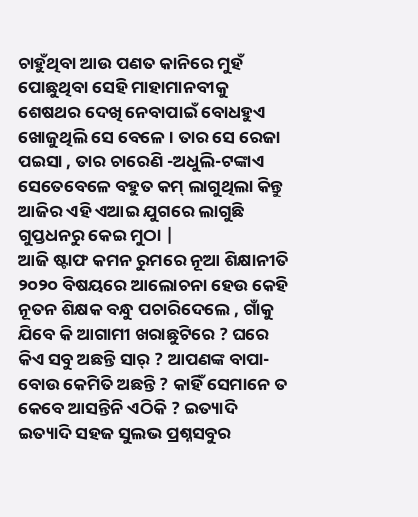ଚାହୁଁଥିବା ଆଉ ପଣତ କାନିରେ ମୁହଁ ପୋଛୁଥିବା ସେହି ମାହାମାନବୀକୁ ଶେଷଥର ଦେଖି ନେବାପାଇଁ ବୋଧହୁଏ ଖୋଜୁଥିଲି ସେ ବେଳେ । ତାର ସେ ରେଜା ପଇସା , ତାର ଚାରେଣି -ଅଧୁଲି-ଟଙ୍କାଏ ସେତେବେଳେ ବହୁତ କମ୍ ଲାଗୁଥିଲା କିନ୍ତୁ ଆଜିର ଏହି ଏଆଇ ଯୁଗରେ ଲାଗୁଛି ଗୁପ୍ତଧନରୁ କେଇ ମୁଠା |
ଆଜି ଷ୍ଟାଫ କମନ ରୁମରେ ନୂଆ ଶିକ୍ଷାନୀତି ୨୦୨୦ ବିଷୟରେ ଆଲୋଚନା ହେଉ କେହି ନୂତନ ଶିକ୍ଷକ ବନ୍ଧୁ ପଚାରିଦେଲେ , ଗାଁକୁ ଯିବେ କି ଆଗାମୀ ଖରାଛୁଟିରେ ? ଘରେ କିଏ ସବୁ ଅଛନ୍ତି ସାର୍ ? ଆପଣଙ୍କ ବାପା- ବୋଉ କେମିତି ଅଛନ୍ତି ? କାହିଁ ସେମାନେ ତ କେବେ ଆସନ୍ତିନି ଏଠିକି ? ଇତ୍ୟାଦି ଇତ୍ୟାଦି ସହଜ ସୁଲଭ ପ୍ରଶ୍ନସବୁର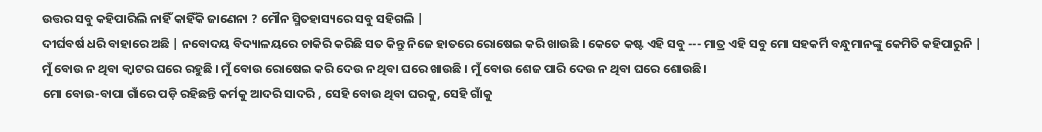ଉତ୍ତର ସବୁ କହିପାରିଲି ନାହିଁ କାହିଁକି ଜାଣେନା ? ମୌନ ସ୍ମିତହାସ୍ୟରେ ସବୁ ସହିଗଲି |
ଦୀର୍ଘବର୍ଷ ଧରି ବାହାରେ ଅଛି | ନବୋଦୟ ବିଦ୍ୟାଳୟରେ ଚାକିରି କରିଛି ସତ କିନ୍ତୁ ନିଜେ ହାତରେ ରୋଷେଇ କରି ଖାଉଛି । କେତେ କଷ୍ଟ ଏହି ସବୁ --- ମାତ୍ର ଏହି ସବୁ ମୋ ସହକର୍ମି ବନ୍ଧୁମାନଙ୍କୁ କେମିତି କହିପାରୁନି |
ମୁଁ ବୋଉ ନ ଥିବା କ୍ୱାଟର ଘରେ ରହୁଛି । ମୁଁ ବୋଉ ରୋଷେଇ କରି ଦେଉ ନ ଥିବା ଘରେ ଖାଉଛି । ମୁଁ ବୋଉ ଶେଜ ପାରି ଦେଉ ନ ଥିବା ଘରେ ଶୋଉଛି।
ମୋ ବୋଉ-ବାପା ଗାଁରେ ପଡ଼ି ରହିଛନ୍ତି କର୍ମକୁ ଆଦରି ସାଦରି , ସେହି ବୋଉ ଥିବା ଘରକୁ, ସେହି ଗାଁକୁ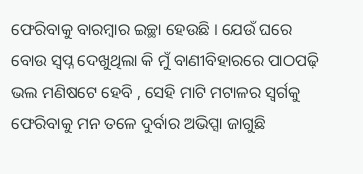ଫେରିବାକୁ ବାରମ୍ବାର ଇଚ୍ଛା ହେଉଛି । ଯେଉଁ ଘରେ ବୋଉ ସ୍ୱପ୍ନ ଦେଖୁଥିଲା କି ମୁଁ ବାଣୀବିହାରରେ ପାଠପଢ଼ି ଭଲ ମଣିଷଟେ ହେବି , ସେହି ମାଟି ମଟାଳର ସ୍ୱର୍ଗକୁ ଫେରିବାକୁ ମନ ତଳେ ଦୁର୍ବାର ଅଭିପ୍ସା ଜାଗୁଛି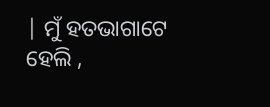| ମୁଁ ହତଭାଗାଟେ ହେଲି ,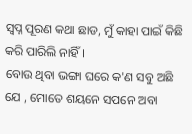ସ୍ବପ୍ନ ପୂରଣ କଥା ଛାଡ, ମୁଁ କାହା ପାଇଁ କିଛି କରି ପାରିଲି ନାହିଁ ।
ବୋଉ ଥିବା ଭଙ୍ଗା ଘରେ କ'ଣ ସବୁ ଅଛି ଯେ , ମୋତେ ଶୟନେ ସପନେ ଅବା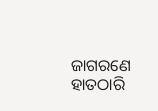ଜାଗରଣେ ହାତଠାରି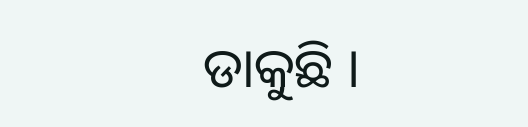ଡାକୁଛି ।